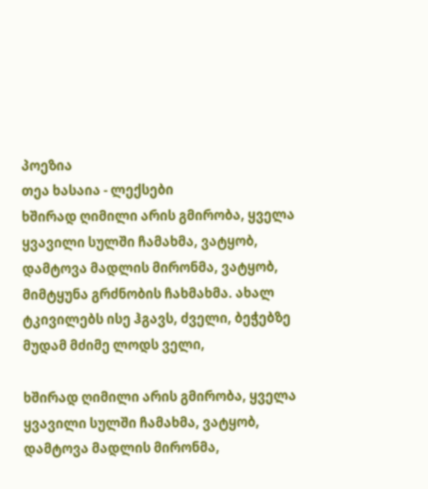პოეზია
თეა ხასაია - ლექსები
ხშირად ღიმილი არის გმირობა, ყველა ყვავილი სულში ჩამახმა, ვატყობ, დამტოვა მადლის მირონმა, ვატყობ, მიმტყუნა გრძნობის ჩახმახმა. ახალ ტკივილებს ისე ჰგავს, ძველი, ბეჭებზე მუდამ მძიმე ლოდს ველი,

ხშირად ღიმილი არის გმირობა, ყველა ყვავილი სულში ჩამახმა, ვატყობ, დამტოვა მადლის მირონმა,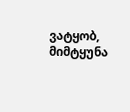ვატყობ, მიმტყუნა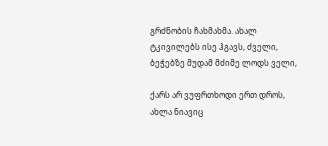გრძნობის ჩახმახმა. ახალ ტკივილებს ისე ჰგავს, ძველი, ბეჭებზე მუდამ მძიმე ლოდს ველი,

ქარს არ ვუფრთხოდი ერთ დროს, ახლა ნიავიც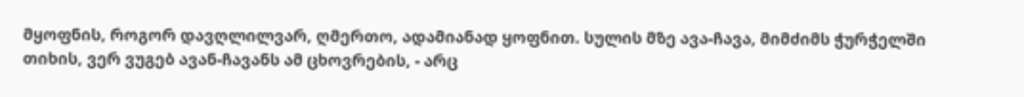მყოფნის, როგორ დავღლილვარ, ღმერთო, ადამიანად ყოფნით. სულის მზე ავა-ჩავა, მიმძიმს ჭურჭელში თიხის, ვერ ვუგებ ავან-ჩავანს ამ ცხოვრების, - არც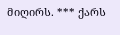მიღირს. *** ქარს